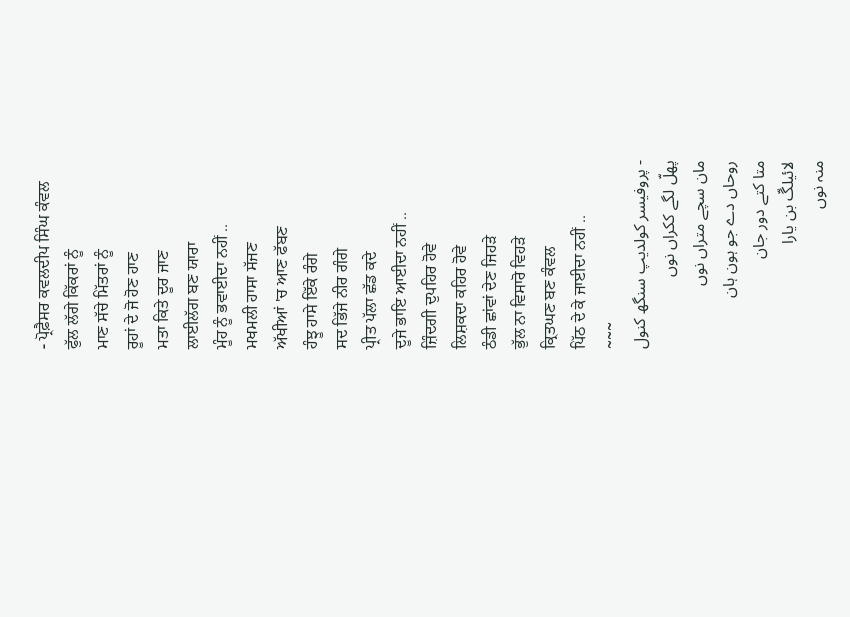- ਪ੍ਰੋਫ਼ੈਸਰ ਕਵਲਦੀਪ ਸਿੰਘ ਕੰਵਲ
ਫੁੱਲ ਲੱਗੇ ਕਿੱਕਰਾਂ ਨੂੰ
ਮਾਣ ਸੱਚੇ ਮਿੱਤਰਾਂ ਨੂੰ
ਰੂਹਾਂ ਦੇ ਜੋ ਹੋਣ ਹਾਣ
ਮਤਾ ਕਿਤੇ ਦੂਰ ਜਾਣ
ਲਾਈਲੱਗ ਬਣ ਯਾਰਾ
ਮੂੰਹ ਨੂੰ ਭਵਾਈਦਾ ਨਹੀਂ ..
ਮਖਮਲੀ ਹਾਸਾ ਸੱਜਣ
ਅੱਖੀਆਂ 'ਚ ਆਣ ਫੱਬਣ
ਹੰਝੂ ਹਾਸੇ ਇੱਕੇ ਰੰਗੇ
ਸਦ ਭਿੱਜੇ ਨੀਰ ਗੰਗੇ
ਪ੍ਰੀਤ ਪੱਲਾ ਛੱਡ ਕਦੇ
ਦੂਜੇ ਭਾਇ ਆਈਦਾ ਨਹੀਂ ..
ਜ਼ਿੰਦਗੀ ਦੁਪਹਿਰ ਹੋਵੇ
ਲਿਸ਼ਕਦਾ ਕਹਿਰ ਹੋਵੇ
ਠੰਡੀ ਛਾਂਵਾਂ ਦੇਣ ਜਿਹੜੇ
ਭੁੱਲ ਨਾ ਵਿਸਾਰੋ ਵਿਹੜੇ
ਕ੍ਰਿਤਘਣ ਬਣ ਕੰਵਲ
ਪਿੱਠ ਦੇ ਕੇ ਜਾਈਦਾ ਨਹੀਂ ..
~~~
- پروفیسر کولدیپ سنگھ کنول
پھلّ لگے ککراں نوں
مان سچے متراں نوں
روحاں دے جو ہون ہان
متا کتے دور جان
لائیلگّ بن یارا
منہ نوں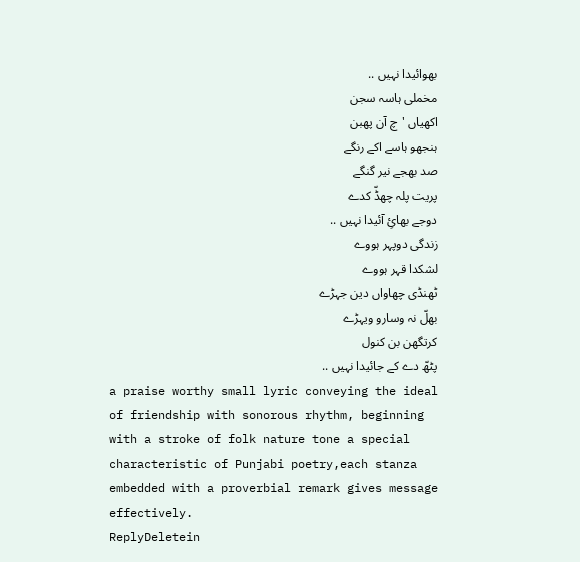بھوائیدا نہیں ..
مخملی ہاسہ سجن
اکھیاں 'چ آن پھبن
ہنجھو ہاسے اکے رنگے
صد بھجے نیر گنگے
پریت پلہ چھڈّ کدے
دوجے بھائِ آئیدا نہیں ..
زندگی دوپہر ہووے
لشکدا قہر ہووے
ٹھنڈی چھاواں دین جہڑے
بھلّ نہ وسارو ویہڑے
کرتگھن بن کنول
پٹھّ دے کے جائیدا نہیں ..
a praise worthy small lyric conveying the ideal of friendship with sonorous rhythm, beginning with a stroke of folk nature tone a special characteristic of Punjabi poetry,each stanza embedded with a proverbial remark gives message effectively.
ReplyDeletein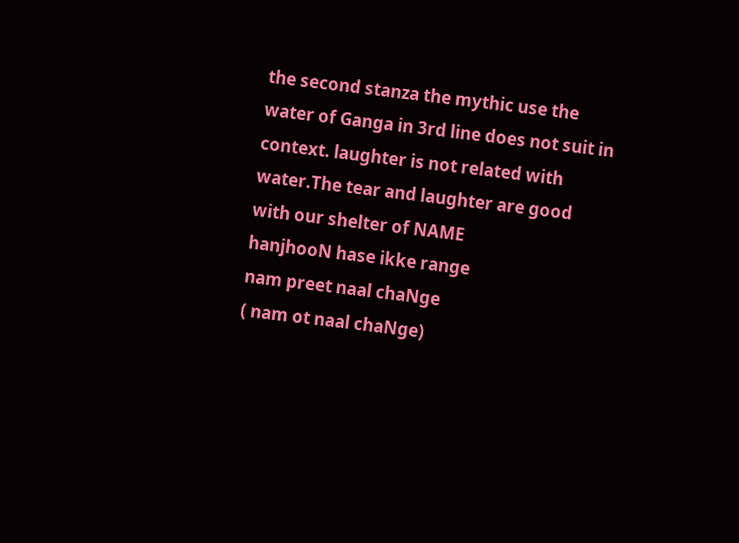the second stanza the mythic use the water of Ganga in 3rd line does not suit in context. laughter is not related with water.The tear and laughter are good with our shelter of NAME
hanjhooN hase ikke range
nam preet naal chaNge
( nam ot naal chaNge)